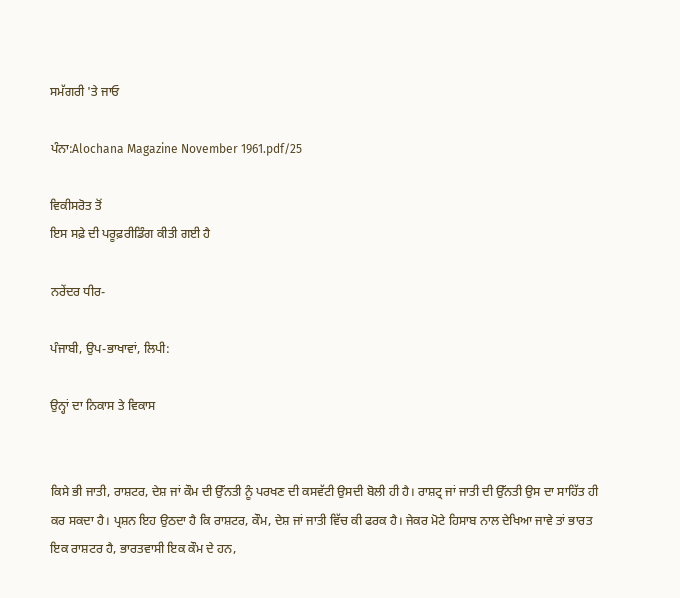ਸਮੱਗਰੀ 'ਤੇ ਜਾਓ

ਪੰਨਾ:Alochana Magazine November 1961.pdf/25

ਵਿਕੀਸਰੋਤ ਤੋਂ
ਇਸ ਸਫ਼ੇ ਦੀ ਪਰੂਫ਼ਰੀਡਿੰਗ ਕੀਤੀ ਗਈ ਹੈ

ਨਰੇਂਦਰ ਧੀਰ-

ਪੰਜਾਬੀ, ਉਪ-ਭਾਖਾਵਾਂ, ਲਿਪੀ:

ਉਨ੍ਹਾਂ ਦਾ ਨਿਕਾਸ ਤੇ ਵਿਕਾਸ


ਕਿਸੇ ਭੀ ਜਾਤੀ, ਰਾਸ਼ਟਰ, ਦੇਸ਼ ਜਾਂ ਕੌਮ ਦੀ ਉੱਨਤੀ ਨੂੰ ਪਰਖਣ ਦੀ ਕਸਵੱਟੀ ਉਸਦੀ ਬੋਲੀ ਹੀ ਹੈ। ਰਾਸ਼ਟ੍ਰ ਜਾਂ ਜਾਤੀ ਦੀ ਉੱਨਤੀ ਉਸ ਦਾ ਸਾਹਿੱਤ ਹੀ ਕਰ ਸਕਦਾ ਹੈ। ਪ੍ਰਸ਼ਨ ਇਹ ਉਠਦਾ ਹੈ ਕਿ ਰਾਸ਼ਟਰ, ਕੌਮ, ਦੇਸ਼ ਜਾਂ ਜਾਤੀ ਵਿੱਚ ਕੀ ਫਰਕ ਹੈ। ਜੇਕਰ ਮੋਟੇ ਹਿਸਾਬ ਨਾਲ ਦੇਖਿਆ ਜਾਵੇ ਤਾਂ ਭਾਰਤ ਇਕ ਰਾਸ਼ਟਰ ਹੈ, ਭਾਰਤਵਾਸੀ ਇਕ ਕੌਮ ਦੇ ਹਨ,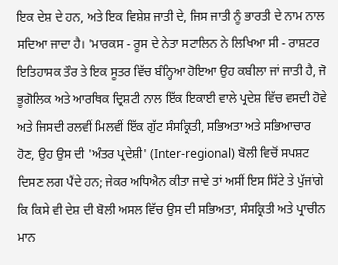ਇਕ ਦੇਸ਼ ਦੇ ਹਨ, ਅਤੇ ਇਕ ਵਿਸ਼ੇਸ਼ ਜਾਤੀ ਦੇ, ਜਿਸ ਜਾਤੀ ਨੂੰ ਭਾਰਤੀ ਦੇ ਨਾਮ ਨਾਲ ਸਦਿਆ ਜਾਦਾ ਹੈ। 'ਮਾਰਕਸ - ਰੂਸ ਦੇ ਨੇਤਾ ਸਟਾਲਿਨ ਨੇ ਲਿਖਿਆ ਸੀ - ਰਾਸ਼ਟਰ ਇਤਿਹਾਸਕ ਤੌਰ ਤੇ ਇਕ ਸੂਤਰ ਵਿੱਚ ਬੰਨ੍ਹਿਆ ਹੋਇਆ ਉਹ ਕਬੀਲਾ ਜਾਂ ਜਾਤੀ ਹੈ, ਜੋ ਭੂਗੋਲਿਕ ਅਤੇ ਆਰਥਿਕ ਦ੍ਰਿਸ਼ਟੀ ਨਾਲ ਇੱਕ ਇਕਾਈ ਵਾਲੇ ਪ੍ਰਦੇਸ਼ ਵਿੱਚ ਵਸਦੀ ਹੋਵੇ ਅਤੇ ਜਿਸਦੀ ਰਲਵੀਂ ਮਿਲਵੀਂ ਇੱਕ ਗੁੱਟ ਸੰਸਕ੍ਰਿਤੀ, ਸਭਿਅਤਾ ਅਤੇ ਸਭਿਆਚਾਰ ਹੋਣ, ਉਹ ਉਸ ਦੀ 'ਅੰਤਰ ਪ੍ਰਦੇਸ਼ੀ' (Inter-regional) ਬੋਲੀ ਵਿਚੋਂ ਸਪਸ਼ਟ ਦਿਸਣ ਲਗ ਪੈਂਦੇ ਹਨ; ਜੇਕਰ ਅਧਿਐਨ ਕੀਤਾ ਜਾਵੇ ਤਾਂ ਅਸੀਂ ਇਸ ਸਿੱਟੇ ਤੇ ਪੁੱਜਾਂਗੇ ਕਿ ਕਿਸੇ ਵੀ ਦੇਸ਼ ਦੀ ਬੋਲੀ ਅਸਲ ਵਿੱਚ ਉਸ ਦੀ ਸਭਿਅਤਾ, ਸੰਸਕ੍ਰਿਤੀ ਅਤੇ ਪ੍ਰਾਚੀਨ ਮਾਨ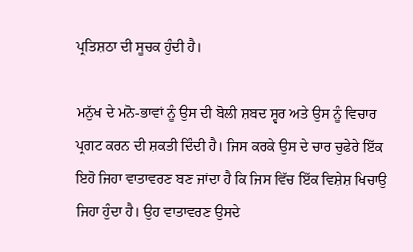ਪ੍ਰਤਿਸ਼ਠਾ ਦੀ ਸੂਚਕ ਹੁੰਦੀ ਹੈ।

ਮਨੁੱਖ ਦੇ ਮਨੋ-ਭਾਵਾਂ ਨੂੰ ਉਸ ਦੀ ਬੋਲੀ ਸ਼ਬਦ ਸ੍ਵਰ ਅਤੇ ਉਸ ਨੂੰ ਵਿਚਾਰ ਪ੍ਰਗਟ ਕਰਨ ਦੀ ਸ਼ਕਤੀ ਦਿੰਦੀ ਹੈ। ਜਿਸ ਕਰਕੇ ਉਸ ਦੇ ਚਾਰ ਚੁਫੇਰੇ ਇੱਕ ਇਹੋ ਜਿਹਾ ਵਾਤਾਵਰਣ ਬਣ ਜਾਂਦਾ ਹੈ ਕਿ ਜਿਸ ਵਿੱਚ ਇੱਕ ਵਿਸ਼ੇਸ਼ ਖਿਚਾਉ ਜਿਹਾ ਹੁੰਦਾ ਹੈ। ਉਹ ਵਾਤਾਵਰਣ ਉਸਦੇ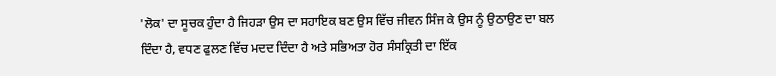'ਲੋਕ' ਦਾ ਸੂਚਕ ਹੁੰਦਾ ਹੈ ਜਿਹੜਾ ਉਸ ਦਾ ਸਹਾਇਕ ਬਣ ਉਸ ਵਿੱਚ ਜੀਵਨ ਸਿੰਜ ਕੇ ਉਸ ਨੂੰ ਉਠਾਉਣ ਦਾ ਬਲ ਦਿੰਦਾ ਹੈ, ਵਧਣ ਫੁਲਣ ਵਿੱਚ ਮਦਦ ਦਿੰਦਾ ਹੈ ਅਤੇ ਸਭਿਅਤਾ ਹੋਰ ਸੰਸਕ੍ਰਿਤੀ ਦਾ ਇੱਕ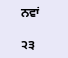ਨਵਾਂ

੨੩